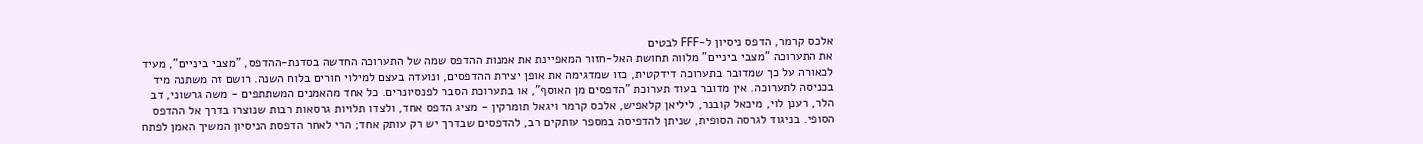אלכס קרמר, הדפס ניסיון ל-FFF לבטים
את התערוכה "מצבי ביניים" מלווה תחושת האל-חזור המאפיינת את אמנות ההדפס שמה של התערוכה החדשה בסדנת-ההדפס, "מצבי ביניים", מעיד לכאורה על כך שמדובר בתערוכה דידקטית, כזו שמדגימה את אופן יצירת ההדפסים, ונועדה בעצם למילוי חורים בלוח השנה. רושם זה משתנה מיד בכניסה לתערוכה. אין מדובר בעוד תערוכת "הדפסים מן האוסף", או בתערוכת הסבר לפנסיונרים. כל אחד מהאמנים המשתתפים - משה גרשוני, דב הלר, רענן לוי, מיכאל קובנר, ליליאן קלאפיש, אלכס קרמר ויגאל תומרקין - מציג הדפס אחד, ולצדו תלויות גרסאות רבות שנוצרו בדרך אל ההדפס הסופי. בניגוד לגרסה הסופית, שניתן להדפיסה במספר עותקים רב, להדפסים שבדרך יש רק עותק אחד; הרי לאחר הדפסת הניסיון המשיך האמן לפתח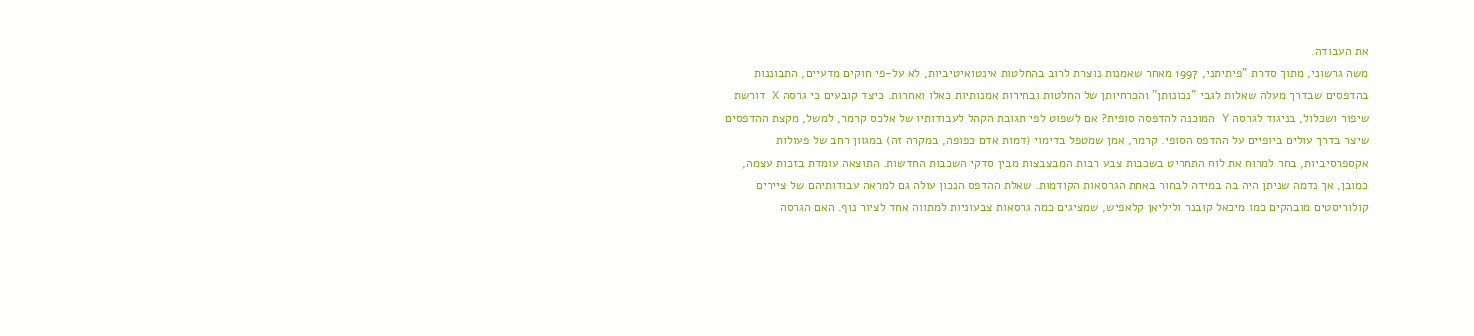את העבודה.
משה גרשוני, מתוך סדרת "פיתיתני, 1997 מאחר שאמנות נוצרת לרוב בהחלטות אינטואיטיביות, לא על-פי חוקים מדעיים, התבוננות בהדפסים שבדרך מעלה שאלות לגבי "נכונותן" והכרחיותן של החלטות ובחירות אמנותיות כאלו ואחרות. כיצד קובעים כי גרסה X דורשת שיפור ושכלול, בניגוד לגרסה Y המוכנה להדפסה סופית? אם לשפוט לפי תגובת הקהל לעבודותיו של אלכס קרמר, למשל, מקצת ההדפסים שיצר בדרך עולים ביופיים על ההדפס הסופי. קרמר, אמן שמטפל בדימוי (דמות אדם כפופה, במקרה זה) במגוון רחב של פעולות אקספרסיביות, בחר למרוח את לוח התחריט בשכבות צבע רבות המבצבצות מבין סדקי השכבות החדשות. התוצאה עומדת בזכות עצמה, כמובן, אך נדמה שניתן היה בה במידה לבחור באחת הגרסאות הקודמות. שאלת ההדפס הנכון עולה גם למראה עבודותיהם של ציירים קולוריסטים מובהקים כמו מיכאל קובנר וליליאן קלאפיש, שמציגים כמה גרסאות צבעוניות למתווה אחד לציור נוף. האם הגרסה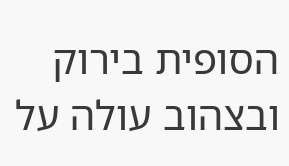הסופית בירוק ובצהוב עולה על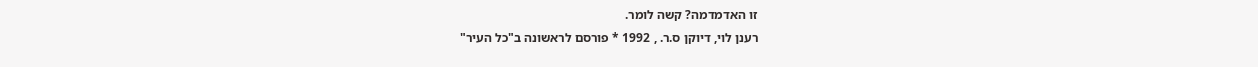זו האדמדמה? קשה לומר.
רענן לוי, דיוקן ס.ר. , 1992 * פורסם לראשונה ב"כל העיר"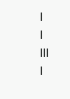|
|
|||
|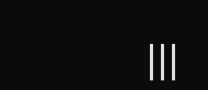|||